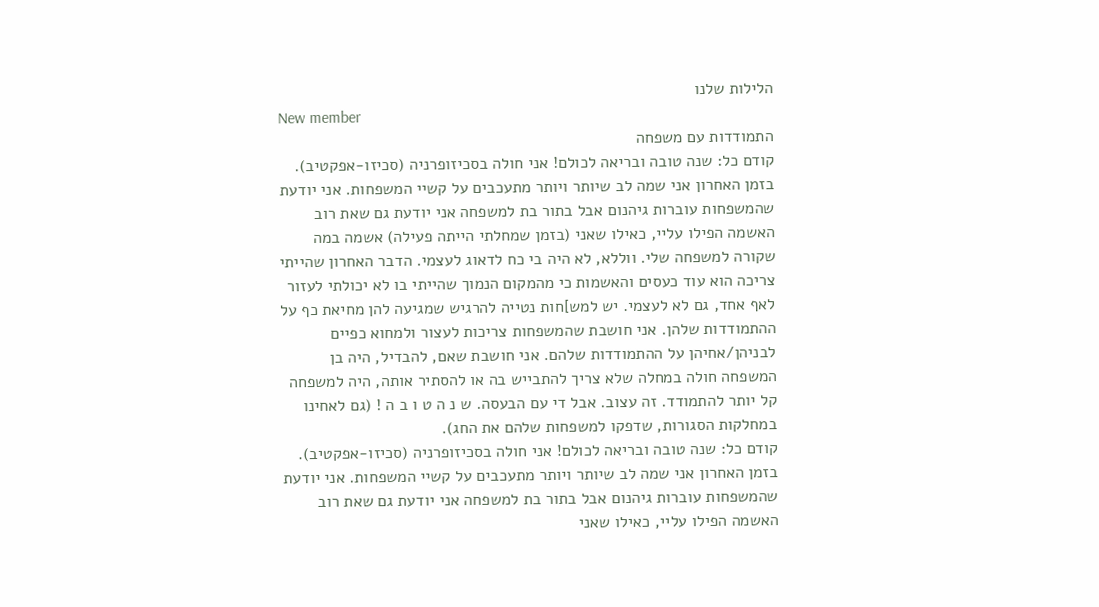הלילות שלנו
New member
התמודדות עם משפחה
קודם כל: שנה טובה ובריאה לכולם! אני חולה בסכיזופרניה (סכיזו-אפקטיב). בזמן האחרון אני שמה לב שיותר ויותר מתעכבים על קשיי המשפחות. אני יודעת שהמשפחות עוברות גיהנום אבל בתור בת למשפחה אני יודעת גם שאת רוב האשמה הפילו עליי, כאילו שאני (בזמן שמחלתי הייתה פעילה) אשמה במה שקורה למשפחה שלי. ווללא, לא היה בי כח לדאוג לעצמי. הדבר האחרון שהייתי צריכה הוא עוד כעסים והאשמות כי מהמקום הנמוך שהייתי בו לא יכולתי לעזור לאף אחד, גם לא לעצמי. יש למש]חות נטייה להרגיש שמגיעה להן מחיאת כף על ההתמודדות שלהן. אני חושבת שהמשפחות צריכות לעצור ולמחוא כפיים לבניהן/אחיהן על ההתמודדות שלהם. אני חושבת שאם, להבדיל, היה בן המשפחה חולה במחלה שלא צריך להתבייש בה או להסתיר אותה, היה למשפחה קל יותר להתמודד. זה עצוב. אבל די עם הבעסה. ש נ ה ט ו ב ה ! (גם לאחינו במחלקות הסגורות, שדפקו למשפחות שלהם את החג).
קודם כל: שנה טובה ובריאה לכולם! אני חולה בסכיזופרניה (סכיזו-אפקטיב). בזמן האחרון אני שמה לב שיותר ויותר מתעכבים על קשיי המשפחות. אני יודעת שהמשפחות עוברות גיהנום אבל בתור בת למשפחה אני יודעת גם שאת רוב האשמה הפילו עליי, כאילו שאני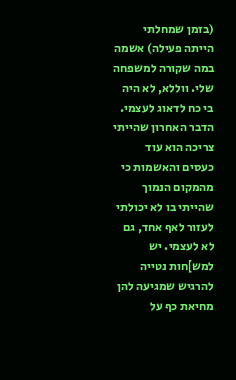(בזמן שמחלתי הייתה פעילה) אשמה במה שקורה למשפחה שלי. ווללא, לא היה בי כח לדאוג לעצמי. הדבר האחרון שהייתי צריכה הוא עוד כעסים והאשמות כי מהמקום הנמוך שהייתי בו לא יכולתי לעזור לאף אחד, גם לא לעצמי. יש למש]חות נטייה להרגיש שמגיעה להן מחיאת כף על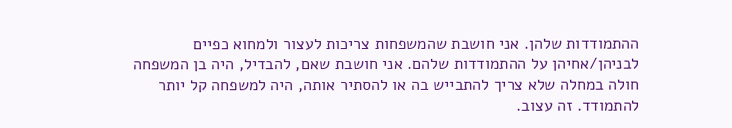ההתמודדות שלהן. אני חושבת שהמשפחות צריכות לעצור ולמחוא כפיים לבניהן/אחיהן על ההתמודדות שלהם. אני חושבת שאם, להבדיל, היה בן המשפחה חולה במחלה שלא צריך להתבייש בה או להסתיר אותה, היה למשפחה קל יותר להתמודד. זה עצוב.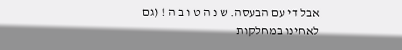אבל די עם הבעסה. ש נ ה ט ו ב ה ! (גם לאחינו במחלקות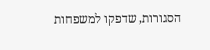הסגורות, שדפקו למשפחות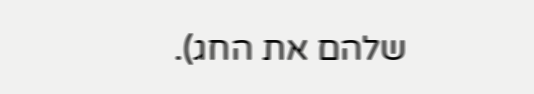שלהם את החג).